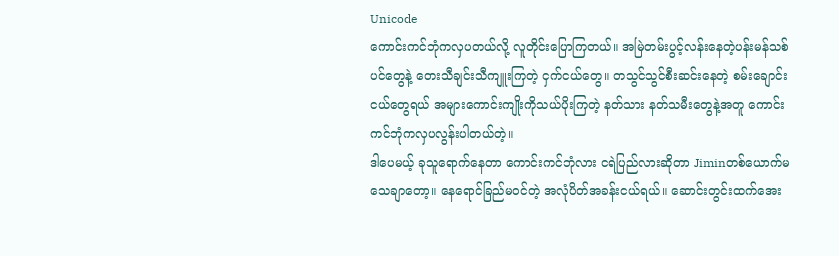Unicode
ကောင်းကင်ဘုံကလှပတယ်လို့ လူတိုင်းပြောကြတယ်။ အမြဲတမ်းပွင့်လန်းနေတဲ့ပန်းမန်သစ်ပင်တွေနဲ့ တေးသီချင်းသီကျူးကြတဲ့ ငှက်ငယ်တွေ။ တသွင်သွင်စီးဆင်းနေတဲ့ စမ်းချောင်းငယ်တွေရယ် အများကောင်းကျိုးကိုသယ်ပိုးကြတဲ့ နတ်သား နတ်သမီးတွေနဲ့အတူ ကောင်းကင်ဘုံကလှပလွန်းပါတယ်တဲ့။
ဒါပေမယ့် ခုသူရောက်နေတာ ကောင်းကင်ဘုံလား ငရဲပြည်လားဆိုတာ Jiminတစ်ယောက်မသေချာတော့။ နေရောင်ခြည်မဝင်တဲ့ အလုံပိတ်အခန်းငယ်ရယ်။ ဆောင်းတွင်းထက်အေး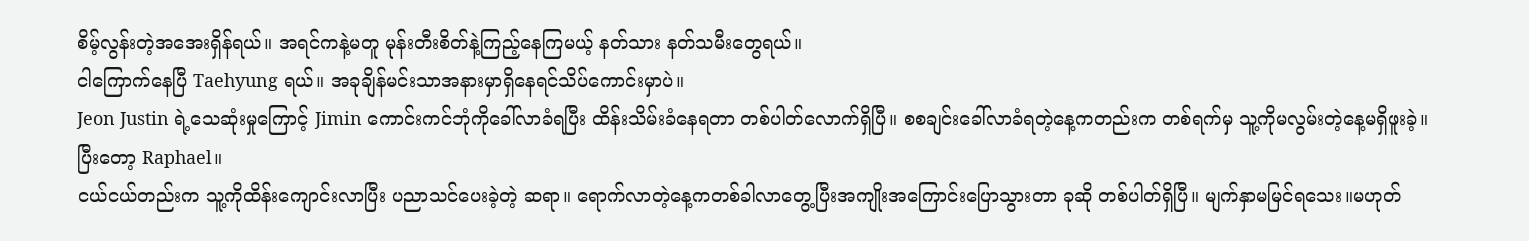စိမ့်လွန်းတဲ့အအေးရှိန်ရယ်။ အရင်ကနဲ့မတူ မုန်းတီးစိတ်နဲ့ကြည့်နေကြမယ့် နတ်သား နတ်သမီးတွေရယ်။
ငါကြောက်နေပြီ Taehyung ရယ်။ အခုချိန်မင်းသာအနားမှာရှိနေရင်သိပ်ကောင်းမှာပဲ။
Jeon Justin ရဲ့သေဆုံးမှုကြောင့် Jimin ကောင်းကင်ဘုံကိုခေါ်လာခံရပြီး ထိန်းသိမ်းခံနေရတာ တစ်ပါတ်လောက်ရှိပြီ။ စစချင်းခေါ်လာခံရတဲ့နေ့ကတည်းက တစ်ရက်မှ သူ့ကိုမလွမ်းတဲ့နေ့မရှိဖူးခဲ့။
ပြီးတော့ Raphael။
ငယ်ငယ်တည်းက သူ့ကိုထိန်းကျောင်းလာပြီး ပညာသင်ပေးခဲ့တဲ့ ဆရာ။ ရောက်လာတဲ့နေ့ကတစ်ခါလာတွေ့ပြီးအကျိုးအကြောင်းပြောသွားတာ ခုဆို တစ်ပါတ်ရှိပြီ။ မျက်နှာမမြင်ရသေး။မဟုတ်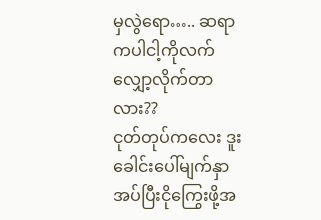မှလွဲရော….. ဆရာကပါငါ့ကိုလက်လျှော့လိုက်တာလား??
ငုတ်တုပ်ကလေး ဒူးခေါင်းပေါ်မျက်နှာအပ်ပြီးငိုကြွေးဖို့အ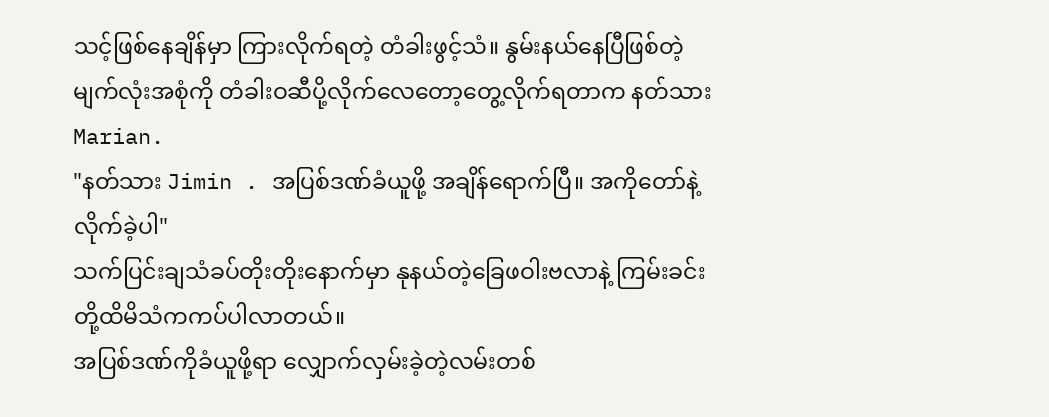သင့်ဖြစ်နေချိန်မှာ ကြားလိုက်ရတဲ့ တံခါးဖွင့်သံ။ နွမ်းနယ်နေပြီဖြစ်တဲ့ မျက်လုံးအစုံကို တံခါးဝဆီပို့လိုက်လေတော့တွေ့လိုက်ရတာက နတ်သား Marian.
"နတ်သား Jimin . အပြစ်ဒဏ်ခံယူဖို့ အချိန်ရောက်ပြီ။ အကိုတော်နဲ့လိုက်ခဲ့ပါ"
သက်ပြင်းချသံခပ်တိုးတိုးနောက်မှာ နုနယ်တဲ့ခြေဖဝါးဗလာနဲ့ ကြမ်းခင်းတို့ထိမိသံကကပ်ပါလာတယ်။
အပြစ်ဒဏ်ကိုခံယူဖို့ရာ လျှောက်လှမ်းခဲ့တဲ့လမ်းတစ်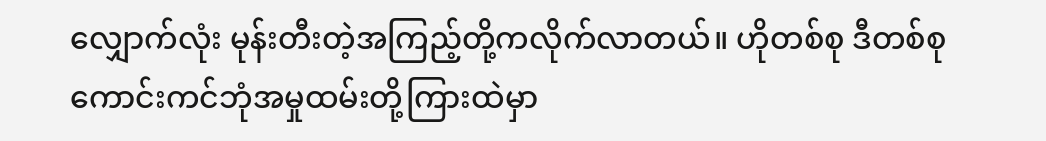လျှောက်လုံး မုန်းတီးတဲ့အကြည့်တို့ကလိုက်လာတယ်။ ဟိုတစ်စု ဒီတစ်စု ကောင်းကင်ဘုံအမှုထမ်းတို့ကြားထဲမှာ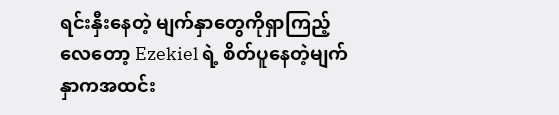ရင်းနှီးနေတဲ့ မျက်နှာတွေကိုရှာကြည့်လေတော့ Ezekiel ရဲ့ စိတ်ပူနေတဲ့မျက်နှာကအထင်း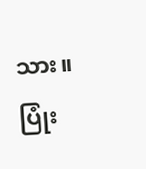သား။ ပြုံး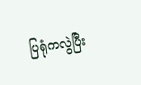ပြရုံကလွဲပြီး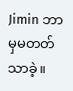Jimin ဘာမှမတတ်သာခဲ့။